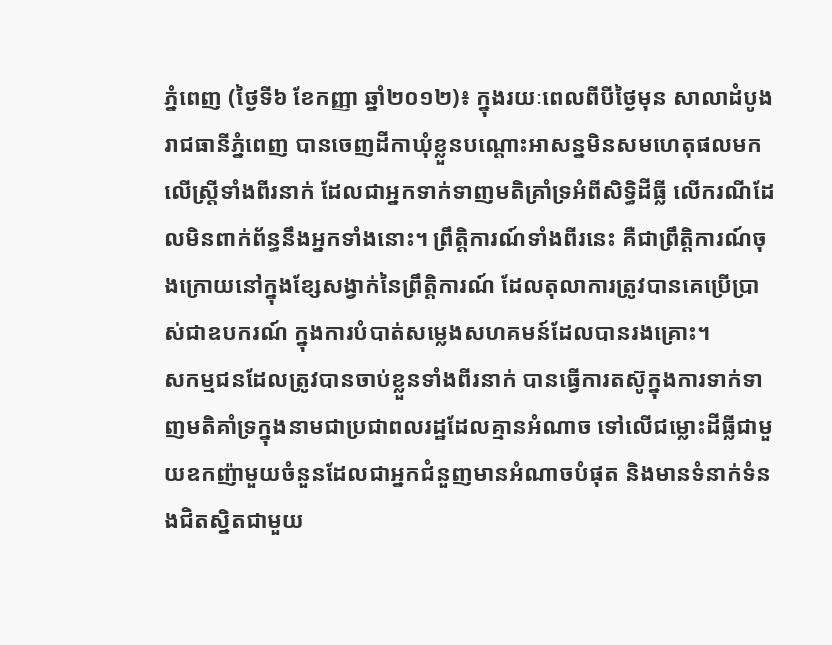ភ្នំពេញ (ថ្ងៃទី៦ ខែកញ្ញា ឆ្នាំ២០១២)៖ ក្នុងរយៈពេលពីបីថ្ងៃមុន សាលាដំបូងរាជធានីភ្នំពេញ បានចេញដីកាឃុំខ្លួនបណ្តោះអាសន្នមិនសមហេតុផលមកលើស្ត្រីទាំងពីរនាក់ ដែលជាអ្នកទាក់ទាញមតិគ្រាំទ្រអំពីសិទិ្ធដីធ្លី លើករណីដែលមិនពាក់ព័ន្ធនឹងអ្នកទាំងនោះ។ ព្រឹត្តិការណ៍ទាំងពីរនេះ គឺជាព្រឹត្តិការណ៍ចុងក្រោយនៅក្នុងខ្សែសង្វាក់នៃព្រឹត្តិការណ៍ ដែលតុលាការត្រូវបានគេប្រើប្រាស់ជាឧបករណ៍ ក្នុងការបំបាត់សម្លេងសហគមន៍ដែលបានរងគ្រោះ។
សកម្មជនដែលត្រូវបានចាប់ខ្លួនទាំងពីរនាក់ បានធ្វើការតស៊ូក្នុងការទាក់ទាញមតិគាំទ្រក្នុងនាមជាប្រជាពលរដ្ឋដែលគ្មានអំណាច ទៅលើជម្លោះដីធ្លីជាមួយឧកញ៉ាមួយចំនួនដែលជាអ្នកជំនួញមានអំណាចបំផុត និងមានទំនាក់ទំនងជិតស្និតជាមួយ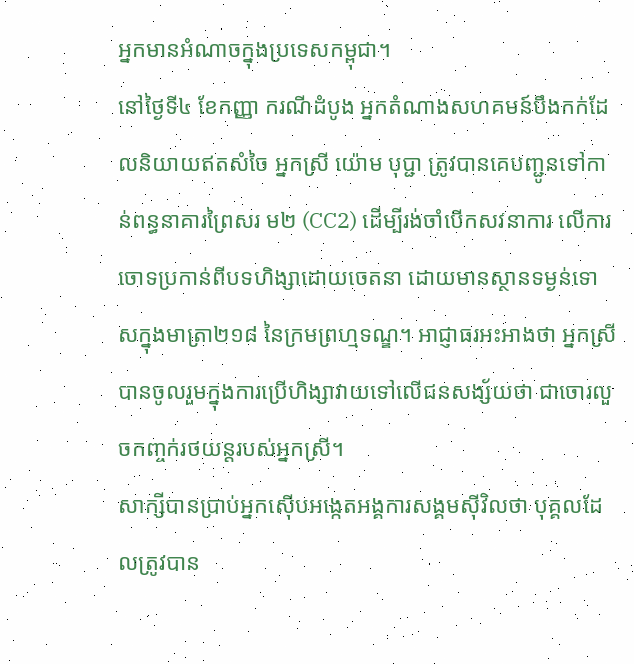អ្នកមានអំណាចក្នុងប្រទេសកម្ពុជា។
នៅថ្ងៃទី៤ ខែកញ្ញា ករណីដំបូង អ្នកតំណាងសហគមន៍បឹងកក់ដែលនិយាយឥតសំចៃ អ្នកស្រី យ៉ោម បុប្ជា ត្រូវបានគេបញ្ជូនទៅកាន់ពន្ធនាគារព្រៃសរ ម២ (CC2) ដើម្បីរង់ចាំបើកសវនាការ លើការចោទប្រកាន់ពីបទហិង្សាដោយចេតនា ដោយមានស្ថានទម្ងន់ទោសក្នុងមាត្រា២១៨ នៃក្រមព្រហ្មទណ្ឌ។ អាជ្ញាធរអះអាងថា អ្នកស្រីបានចូលរួមក្នុងការប្រើហិង្សាវាយទៅលើជនសង្ស័យថា ជាចោរលួចកញ្ចក់រថយន្តរបស់អ្នកស្រី។
សាក្សីបានប្រាប់អ្នកស៊ើបអង្កេតអង្គការសង្គមស៊ីវិលថា បុគ្គលដែលត្រូវបាន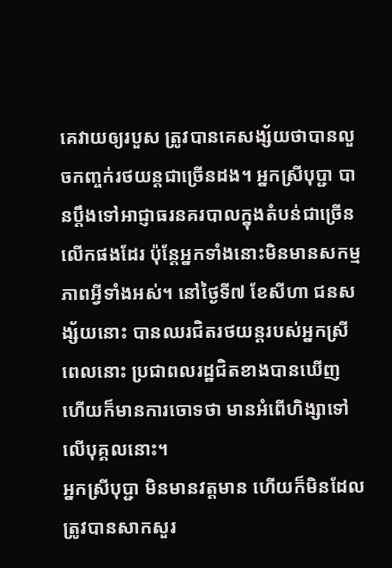គេវាយឲ្យរបួស ត្រូវបានគេសង្ស័យថាបានលួចកញ្ចក់រថយន្តជាច្រើនដង។ អ្នកស្រីបុប្ជា បានប្តឹងទៅអាជ្ញាធរនគរបាលក្នុងតំបន់ជាច្រើនលើកផងដែរ ប៉ុន្តែអ្នកទាំងនោះមិនមានសកម្មភាពអ្វីទាំងអស់។ នៅថ្ងៃទី៧ ខែសីហា ជនសង្ស័យនោះ បានឈរជិតរថយន្តរបស់អ្នកស្រី ពេលនោះ ប្រជាពលរដ្ឋជិតខាងបានឃើញ ហើយក៏មានការចោទថា មានអំពើហិង្សាទៅលើបុគ្គលនោះ។
អ្នកស្រីបុប្ជា មិនមានវត្តមាន ហើយក៏មិនដែលត្រូវបានសាកសួរ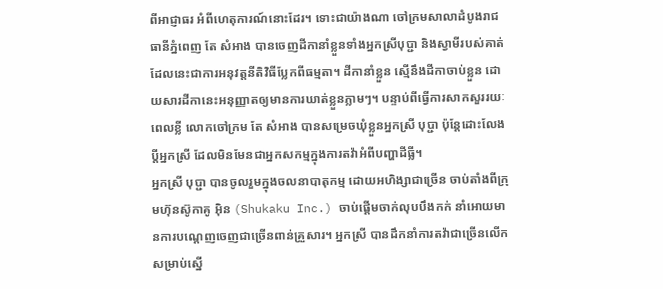ពីអាជ្ញាធរ អំពីហេតុការណ៍នោះដែរ។ ទោះជាយ៉ាងណា ចៅក្រមសាលាដំបូងរាជធានីភ្នំពេញ តែ សំអាង បានចេញដីកានាំខ្លួនទាំងអ្នកស្រីបុប្ជា និងស្វាមីរបស់គាត់ ដែលនេះជាការអនុវត្តនីតិវិធីប្លែកពីធម្មតា។ ដីកានាំខ្លួន ស្មើនឹងដីកាចាប់ខ្លួន ដោយសារដីកានេះអនុញ្ញាតឲ្យមានការឃាត់ខ្លួនភ្លាមៗ។ បន្ទាប់ពីធ្វើការសាកសួររយៈពេលខ្លី លោកចៅក្រម តែ សំអាង បានសម្រេចឃុំខ្លួនអ្នកស្រី បុប្ជា ប៉ុន្តែដោះលែងប្តីអ្នកស្រី ដែលមិនមែនជាអ្នកសកម្មក្នុងការតវ៉ាអំពីបញ្ហាដីធ្លី។
អ្នកស្រី បុប្ជា បានចូលរួមក្នុងចលនាបាតុកម្ម ដោយអហិង្សាជាច្រើន ចាប់តាំងពីក្រុមហ៊ុនស៊ូកាគូ អ៊ិន (Shukaku Inc.) ចាប់ផ្តើមចាក់លុបបឹងកក់ នាំអោយមានការបណ្តេញចេញជាច្រើនពាន់គ្រួសារ។ អ្នកស្រី បានដឹកនាំការតវ៉ាជាច្រើនលើក សម្រាប់ស្នើ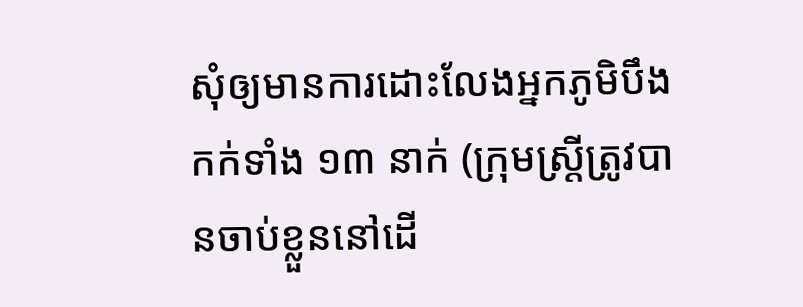សុំឲ្យមានការដោះលែងអ្នកភូមិបឹងកក់ទាំង ១៣ នាក់ (ក្រុមស្ត្រីត្រូវបានចាប់ខ្លួននៅដើ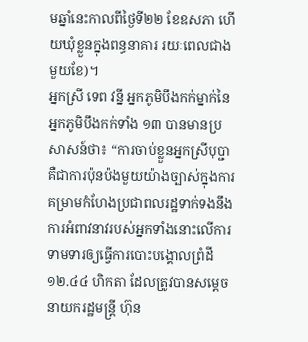មឆ្នាំនេះកាលពីថ្ងៃទី២២ ខែឧសភា ហើយឃុំខ្លួនក្នុងពន្ធនាគារ រយៈពេលជាងមួយខែ)។
អ្នកស្រី ទេព វន្នី អ្នកភូមិបឹងកក់ម្នាក់នៃអ្នកភូមិបឹងកក់ទាំង ១៣ បានមានប្រសាសន៍ថា៖ “ការចាប់ខ្លួនអ្នកស្រីបុប្ជា គឺជាការប៉ុនប៉ងមួយយ៉ាងច្បាស់ក្នុងការគម្រាមកំហែងប្រជាពលរដ្ឋទាក់ទងនឹងការអំពាវនាវរបស់អ្នកទាំងនោះលើការទាមទារឲ្យធ្វើការបោះបង្គោលព្រំដី ១២.៤៤ ហិកតា ដែលត្រូវបានសម្តេចនាយករដ្ឋមន្ត្រី ហ៊ុន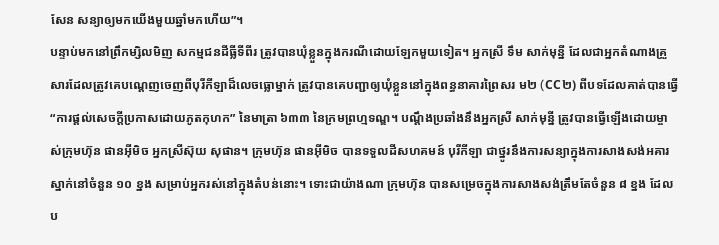សែន សន្យាឲ្យមកយើងមួយឆ្នាំមកហើយ”។
បន្ទាប់មកនៅព្រឹកម្សិលមិញ សកម្មជនដីធ្លីទីពីរ ត្រូវបានឃុំខ្លួនក្នុងករណីដោយឡែកមួយទៀត។ អ្នកស្រី ទឹម សាក់មុន្នី ដែលជាអ្នកតំណាងគ្រួសារដែលត្រូវគេបណ្តេញចេញពីបុរីកីឡាដ៏លេចធ្លោម្នាក់ ត្រូវបានគេបញ្ជាឲ្យឃុំខ្លួននៅក្នុងពន្ធនាគារព្រៃសរ ម២ (CC២) ពីបទដែលគាត់បានធ្វើ “ការផ្តល់សេចក្តីប្រកាសដោយភូតកុហក” នៃមាត្រា ៦៣៣ នៃក្រមព្រហ្មទណ្ឌ។ បណ្តឹងប្រឆាំងនឹងអ្នកស្រី សាក់មុន្នី ត្រូវបានធ្វើឡើងដោយម្ចាស់ក្រុមហ៊ុន ផានអ៊ីមិច អ្នកស្រីស៊ុយ សុផាន។ ក្រុមហ៊ុន ផានអ៊ីមិច បានទទួលដីសហគមន៍ បុរីកីឡា ជាថ្នូរនឹងការសន្យាក្នុងការសាងសង់អគារស្នាក់នៅចំនួន ១០ ខ្នង សម្រាប់អ្នករស់នៅក្នុងតំបន់នោះ។ ទោះជាយ៉ាងណា ក្រុមហ៊ុន បានសម្រេចក្នុងការសាងសង់ត្រឹមតែចំនួន ៨ ខ្នង ដែលប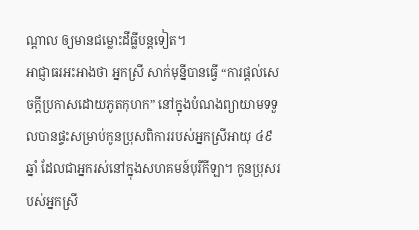ណ្តាល ឲ្យមានជម្លោះដីធ្លីបន្តទៀត។
អាជ្ញាធរអះអាងថា អ្នកស្រី សាក់មុន្នីបានធ្វើ “ការផ្តល់សេចក្តីប្រកាសដោយភូតកុហក” នៅក្នុងបំណងព្យាយាមទទួលបានផ្ទះសម្រាប់កូនប្រុសពិការរបស់អ្នកស្រីអាយុ ៤៩ឆ្នាំ ដែលជាអ្នករស់នៅក្នុងសហគមន៍បុរីកីឡា។ កូនប្រុសរបស់អ្នកស្រី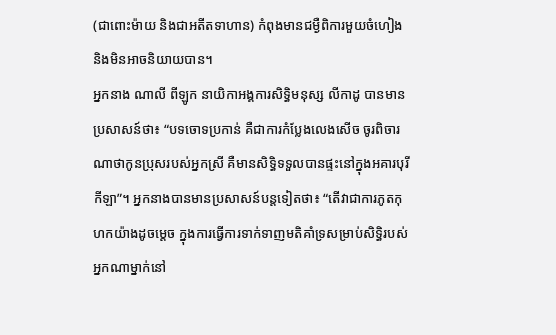(ជាពោះម៉ាយ និងជាអតីតទាហាន) កំពុងមានជម្ងឺពិការមួយចំហៀង និងមិនអាចនិយាយបាន។
អ្នកនាង ណាលី ពីឡូក នាយិកាអង្គការសិទិ្ធមនុស្ស លីកាដូ បានមានប្រសាសន៍ថា៖ “បទចោទប្រកាន់ គឺជាការកំប្លែងលេងសើច ចូរពិចារណាថាកូនប្រុសរបស់អ្នកស្រី គឺមានសិទ្ធិទទួលបានផ្ទះនៅក្នុងអគារបុរីកីឡា”។ អ្នកនាងបានមានប្រសាសន៍បន្តទៀតថា៖ “តើវាជាការភូតកុហកយ៉ាងដូចម្តេច ក្នុងការធ្វើការទាក់ទាញមតិគាំទ្រសម្រាប់សិទិ្ធរបស់អ្នកណាម្នាក់នៅ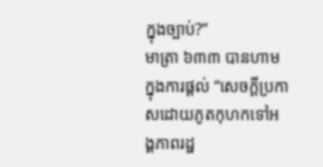ក្នុងច្បាប់?”
មាត្រា ៦៣៣ បានហាមក្នុងការផ្តល់ “សេចក្តីប្រកាសដោយភូតកុហកទៅអង្គភាពរដ្ឋ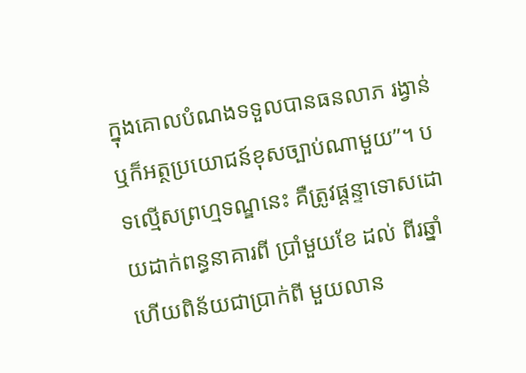ក្នុងគោលបំណងទទួលបានធនលាភ រង្វាន់ ឬក៏អត្ថប្រយោជន៍ខុសច្បាប់ណាមួយ”។ បទល្មើសព្រហ្មទណ្ឌនេះ គឺត្រូវផ្តន្ទាទោសដោយដាក់ពន្ធនាគារពី ប្រាំមួយខែ ដល់ ពីរឆ្នាំ ហើយពិន័យជាប្រាក់ពី មួយលាន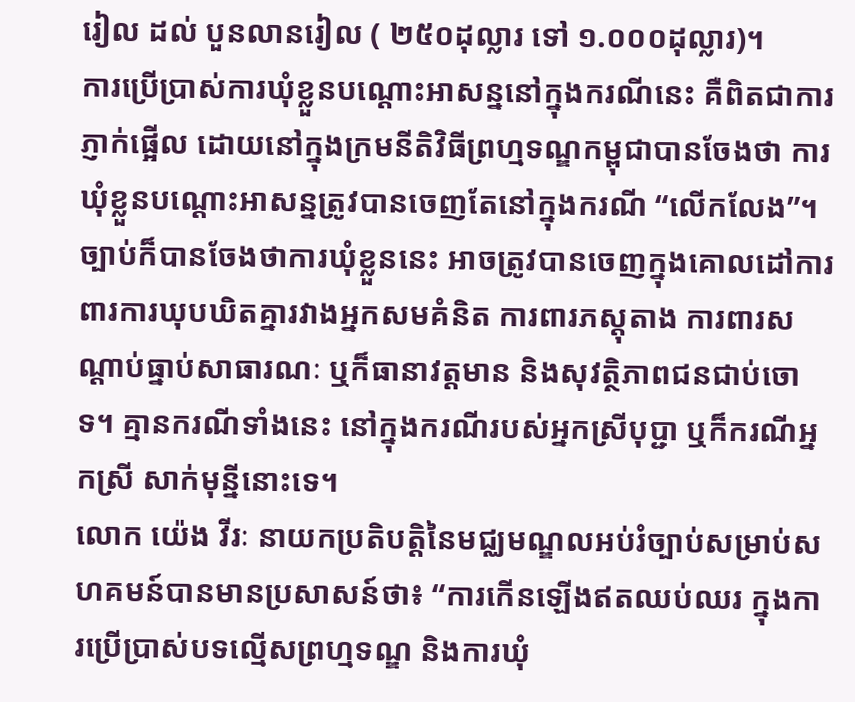រៀល ដល់ បួនលានរៀល ( ២៥០ដុល្លារ ទៅ ១.០០០ដុល្លារ)។
ការប្រើប្រាស់ការឃុំខ្លួនបណ្តោះអាសន្ននៅក្នុងករណីនេះ គឺពិតជាការភ្ញាក់ផ្អើល ដោយនៅក្នុងក្រមនីតិវិធីព្រហ្មទណ្ឌកម្ពុជាបានចែងថា ការឃុំខ្លួនបណ្តោះអាសន្នត្រូវបានចេញតែនៅក្នុងករណី “លើកលែង”។ ច្បាប់ក៏បានចែងថាការឃុំខ្លួននេះ អាចត្រូវបានចេញក្នុងគោលដៅការពារការឃុបឃិតគ្នារវាងអ្នកសមគំនិត ការពារភស្តុតាង ការពារសណ្តាប់ធ្នាប់សាធារណៈ ឬក៏ធានាវត្តមាន និងសុវត្ថិភាពជនជាប់ចោទ។ គ្មានករណីទាំងនេះ នៅក្នុងករណីរបស់អ្នកស្រីបុប្ជា ឬក៏ករណីអ្នកស្រី សាក់មុន្នីនោះទេ។
លោក យ៉េង វីរៈ នាយកប្រតិបត្តិនៃមជ្ឈមណ្ឌលអប់រំច្បាប់សម្រាប់សហគមន៍បានមានប្រសាសន៍ថា៖ “ការកើនឡើងឥតឈប់ឈរ ក្នុងការប្រើប្រាស់បទលើ្មសព្រហ្មទណ្ឌ និងការឃុំ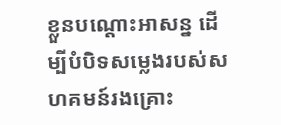ខ្លួនបណ្តោះអាសន្ន ដើម្បីបំបិទសម្លេងរបស់សហគមន៍រងគ្រោះ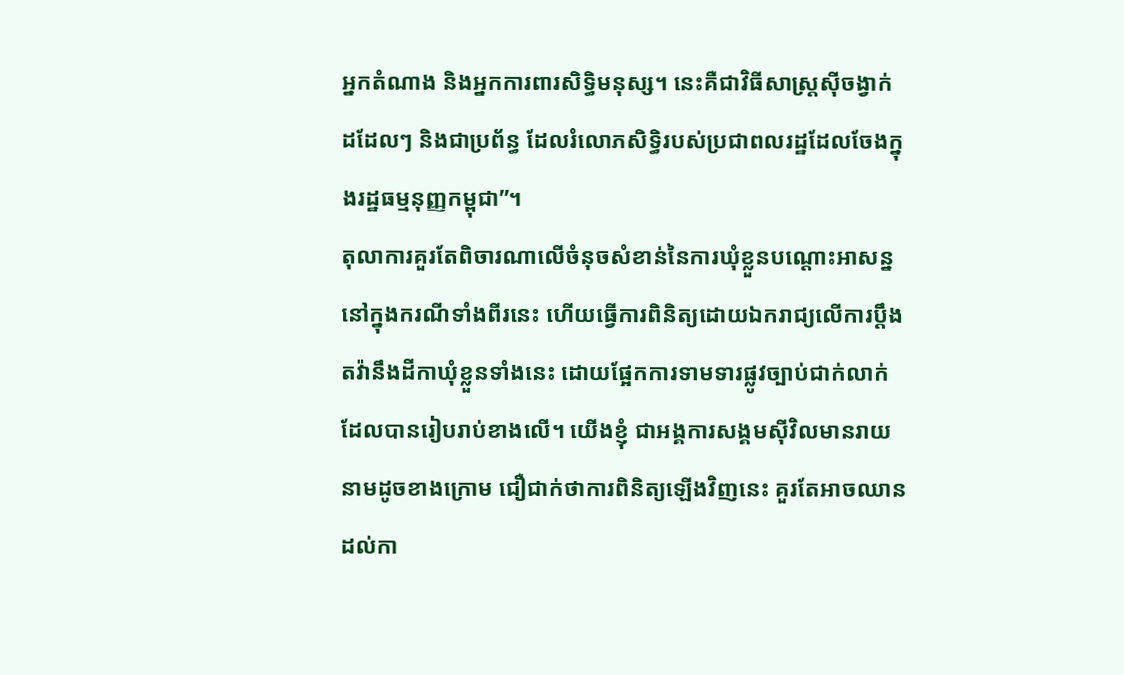អ្នកតំណាង និងអ្នកការពារសិទិ្ធមនុស្ស។ នេះគឺជាវិធីសាស្ត្រស៊ីចង្វាក់ ដដែលៗ និងជាប្រព័ន្ធ ដែលរំលោភសិទ្ធិរបស់ប្រជាពលរដ្ឋដែលចែងក្នុងរដ្ឋធម្មនុញ្ញកម្ពុជា”។
តុលាការគួរតែពិចារណាលើចំនុចសំខាន់នៃការឃុំខ្លួនបណ្តោះអាសន្ន នៅក្នុងករណីទាំងពីរនេះ ហើយធ្វើការពិនិត្យដោយឯករាជ្យលើការប្តឹងតវ៉ានឹងដីកាឃុំខ្លួនទាំងនេះ ដោយផ្អែកការទាមទារផ្លូវច្បាប់ជាក់លាក់ដែលបានរៀបរាប់ខាងលើ។ យើងខ្ញុំ ជាអង្គការសង្គមស៊ីវិលមានរាយនាមដូចខាងក្រោម ជឿជាក់ថាការពិនិត្យឡើងវិញនេះ គួរតែអាចឈានដល់កា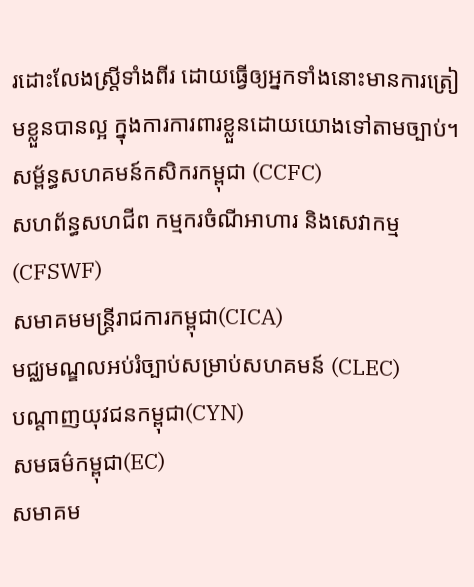រដោះលែងស្ត្រីទាំងពីរ ដោយធ្វើឲ្យអ្នកទាំងនោះមានការត្រៀមខ្លួនបានល្អ ក្នុងការការពារខ្លួនដោយយោងទៅតាមច្បាប់។
សម្ព័ន្ធសហគមន៍កសិករកម្ពុជា (CCFC)
សហព័ន្ធសហជីព កម្មករចំណីអាហារ និងសេវាកម្ម(CFSWF)
សមាគមមន្ត្រីរាជការកម្ពុជា(CICA)
មជ្ឈមណ្ឌលអប់រំច្បាប់សម្រាប់សហគមន៍ (CLEC)
បណ្តាញយុវជនកម្ពុជា(CYN)
សមធម៌កម្ពុជា(EC)
សមាគម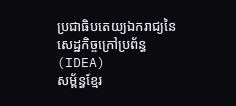ប្រជាធិបតេយ្យឯករាជ្យនៃសេដ្ឋកិច្ចក្រៅប្រព័ន្ធ(IDEA)
សម្ព័ន្ធខ្មែរ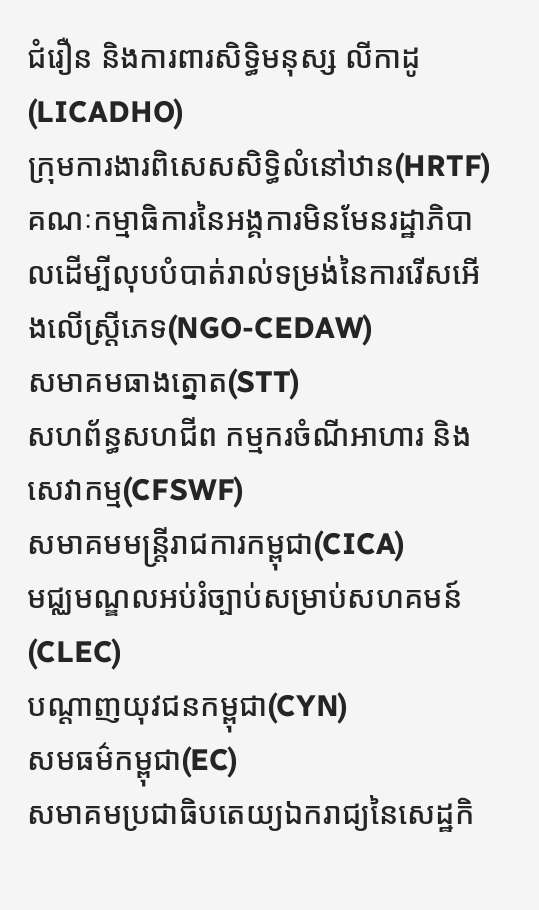ជំរឿន និងការពារសិទ្ធិមនុស្ស លីកាដូ(LICADHO)
ក្រុមការងារពិសេសសិទ្ធិលំនៅឋាន(HRTF)
គណៈកម្មាធិការនៃអង្គការមិនមែនរដ្ឋាភិបាលដើម្បីលុបបំបាត់រាល់ទម្រង់នៃការរើសអើងលើស្ត្រីភេទ(NGO-CEDAW)
សមាគមធាងត្នោត(STT)
សហព័ន្ធសហជីព កម្មករចំណីអាហារ និងសេវាកម្ម(CFSWF)
សមាគមមន្ត្រីរាជការកម្ពុជា(CICA)
មជ្ឈមណ្ឌលអប់រំច្បាប់សម្រាប់សហគមន៍ (CLEC)
បណ្តាញយុវជនកម្ពុជា(CYN)
សមធម៌កម្ពុជា(EC)
សមាគមប្រជាធិបតេយ្យឯករាជ្យនៃសេដ្ឋកិ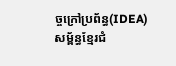ច្ចក្រៅប្រព័ន្ធ(IDEA)
សម្ព័ន្ធខ្មែរជំ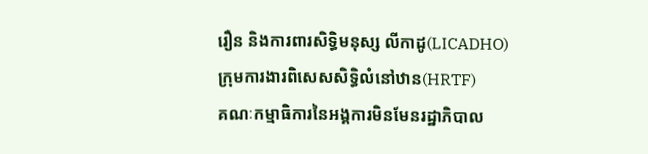រឿន និងការពារសិទ្ធិមនុស្ស លីកាដូ(LICADHO)
ក្រុមការងារពិសេសសិទ្ធិលំនៅឋាន(HRTF)
គណៈកម្មាធិការនៃអង្គការមិនមែនរដ្ឋាភិបាល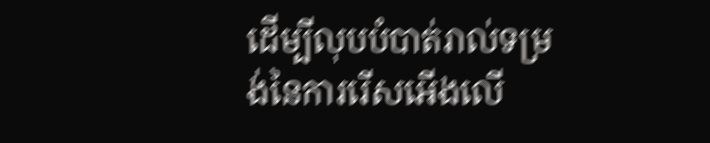ដើម្បីលុបបំបាត់រាល់ទម្រង់នៃការរើសអើងលើ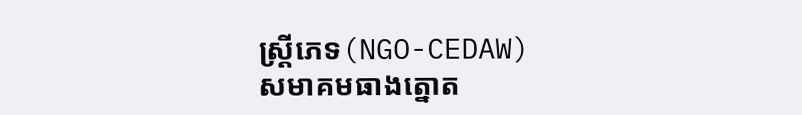ស្ត្រីភេទ(NGO-CEDAW)
សមាគមធាងត្នោត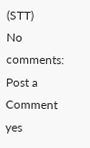(STT)
No comments:
Post a Comment
yes